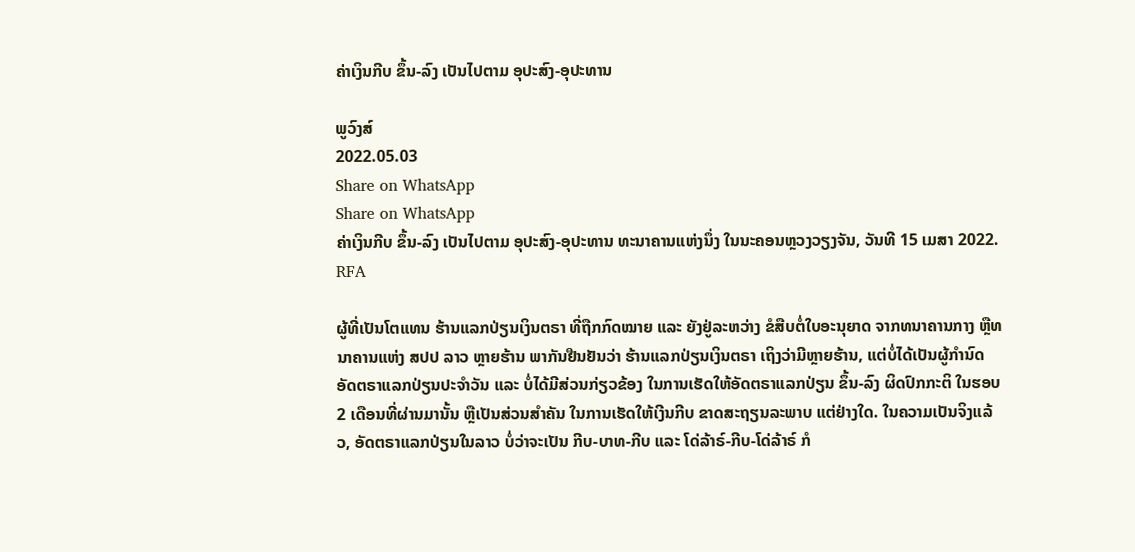ຄ່າເງິນກີບ ຂຶ້ນ-ລົງ ເປັນໄປຕາມ ອຸປະສົງ-ອຸປະທານ

ພູວົງສ໌
2022.05.03
Share on WhatsApp
Share on WhatsApp
ຄ່າເງິນກີບ ຂຶ້ນ-ລົງ ເປັນໄປຕາມ ອຸປະສົງ-ອຸປະທານ ທະນາຄານແຫ່ງນຶ່ງ ໃນນະຄອນຫຼວງວຽງຈັນ, ວັນທີ 15 ເມສາ 2022.
RFA

ຜູ້ທີ່ເປັນໂຕແທນ ຮ້ານແລກປ່ຽນເງິນຕຣາ ທີ່ຖືກກົດໝາຍ ແລະ ຍັງຢູ່ລະຫວ່າງ ຂໍສືບຕໍ່ໃບອະນຸຍາດ ຈາກທນາຄານກາງ ຫຼືທນາຄານແຫ່ງ ສປປ ລາວ ຫຼາຍຮ້ານ ພາກັນຢືນຢັນວ່າ ຮ້ານແລກປ່ຽນເງິນຕຣາ ເຖິງວ່າມີຫຼາຍຮ້ານ, ແຕ່ບໍ່ໄດ້ເປັນຜູ້ກຳນົດ ອັດຕຣາແລກປ່ຽນປະຈຳວັນ ແລະ ບໍ່ໄດ້ມີສ່ວນກ່ຽວຂ້ອງ ໃນການເຮັດໃຫ້ອັດຕຣາແລກປ່ຽນ ຂຶ້ນ-ລົງ ຜິດປົກກະຕິ ໃນຮອບ 2 ເດືອນທີ່ຜ່ານມານັ້ນ ຫຼືເປັນສ່ວນສຳຄັນ ໃນການເຮັດໃຫ້ເງີນກີບ ຂາດສະຖຽນລະພາບ ແຕ່ຢ່າງໃດ. ໃນຄວາມເປັນຈິງແລ້ວ, ອັດຕຣາແລກປ່ຽນໃນລາວ ບໍ່ວ່າຈະເປັນ ກີບ-ບາທ-ກີບ ແລະ ໂດ່ລ້າຣ໌-ກີບ-ໂດ່ລ້າຣ໌ ກໍ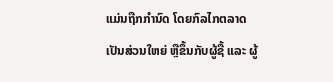ແມ່ນຖືກກຳນົດ ໂດຍກົລໄກຕລາດ ເປັນສ່ວນໃຫຍ່ ຫຼືຂຶ້ນກັບຜູ້ຊື້ ແລະ ຜູ້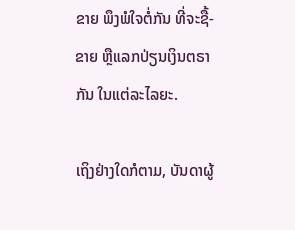ຂາຍ ພຶງພໍໃຈຕໍ່ກັນ ທີ່ຈະຊື້-ຂາຍ ຫຼືແລກປ່ຽນເງິນຕຣາກັນ ໃນແຕ່ລະໄລຍະ.

ເຖິງຢ່າງໃດກໍຕາມ, ບັນດາຜູ້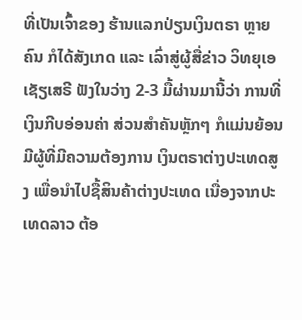ທີ່ເປັນເຈົ້າຂອງ ຮ້ານແລກປ່ຽນເງິນຕຣາ ຫຼາຍຄົນ ກໍໄດ້ສັງເກດ ແລະ ເລົ່າສູ່ຜູ້ສື່ຂ່າວ ວິທຍຸເອເຊັຽເສຣີ ຟັງໃນວ່າງ 2-3 ມື້ຜ່ານມານີ້ວ່າ ການທີ່ເງິນກີບອ່ອນຄ່າ ສ່ວນສຳຄັນຫຼັກໆ ກໍແມ່ນຍ້ອນມີຜູ້ທີ່ມີຄວາມຕ້ອງການ ເງິນຕຣາຕ່າງປະເທດສູງ ເພື່ອນຳໄປຊື້ສິນຄ້າຕ່າງປະເທດ ເນື່ອງຈາກປະເທດລາວ ຕ້ອ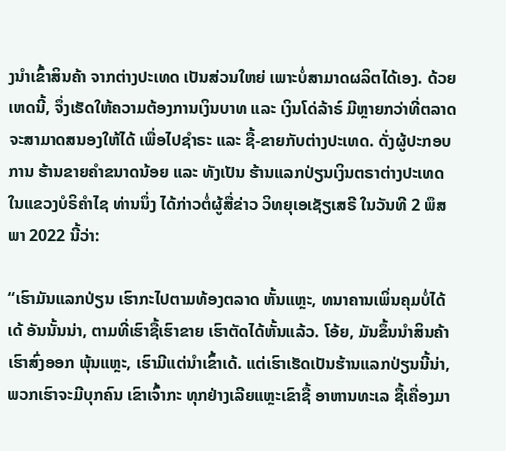ງນຳເຂົ້າສິນຄ້າ ຈາກຕ່າງປະເທດ ເປັນສ່ວນໃຫຍ່ ເພາະບໍ່ສາມາດຜລິຕໄດ້ເອງ. ດ້ວຍເຫດນີ້, ຈຶ່ງເຮັດໃຫ້ຄວາມຕ້ອງການເງິນບາທ ແລະ ເງິນໂດ່ລ້າຣ໌ ມີຫຼາຍກວ່າທີ່ຕລາດ ຈະສາມາດສນອງໃຫ້ໄດ້ ເພື່ອໄປຊຳຣະ ແລະ ຊື້-ຂາຍກັບຕ່າງປະເທດ. ດັ່ງຜູ້ປະກອບການ ຮ້ານຂາຍຄຳຂນາດນ້ອຍ ແລະ ທັງເປັນ ຮ້ານແລກປ່ຽນເງິນຕຣາຕ່າງປະເທດ ໃນແຂວງບໍຣິຄຳໄຊ ທ່ານນຶ່ງ ໄດ້ກ່າວຕໍ່ຜູ້ສື່ຂ່າວ ວິທຍຸເອເຊັຽເສຣີ ໃນວັນທີ 2 ພຶສພາ 2022 ນີ້ວ່າ:

“ເຮົາມັນແລກປ່ຽນ ເຮົາກະໄປຕາມທ້ອງຕລາດ ຫັ້ນແຫຼະ, ທນາຄານເພິ່ນຄຸມບໍ່ໄດ້ເດ້ ອັນນັ້ນນ່າ, ຕາມທີ່ເຮົາຊື້ເຮົາຂາຍ ເຮົາຕັດໄດ້ຫັ້ນແລ້ວ. ໂອ້ຍ, ມັນຂຶ້ນນຳສິນຄ້າເຮົາສົ່ງອອກ ພຸ້ນແຫຼະ, ເຮົາມີແຕ່ນຳເຂົ້າເດ້. ແຕ່ເຮົາເຮັດເປັນຮ້ານແລກປ່ຽນນີ້ນ່າ, ພວກເຮົາຈະມີບຸກຄົນ ເຂົາເຈົ້າກະ ທຸກຢ່າງເລີຍແຫຼະເຂົາຊື້ ອາຫານທະເລ ຊື້ເຄື່ອງມາ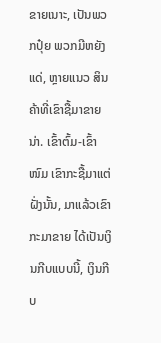ຂາຍເນາະ, ເປັນພວກປຸ໋ຍ ພວກມີຫຍັງແດ່, ຫຼາຍແນວ ສິນຄ້າທີ່ເຂົາຊື້ມາຂາຍນ່າ. ເຂົ້າຕົ້ມ-ເຂົ້າໜົມ ເຂົາກະຊື້ມາແຕ່ຝັ່ງນັ້ນ, ມາແລ້ວເຂົາກະມາຂາຍ ໄດ້ເປັນເງິນກີບແບບນີ້, ເງິນກີບ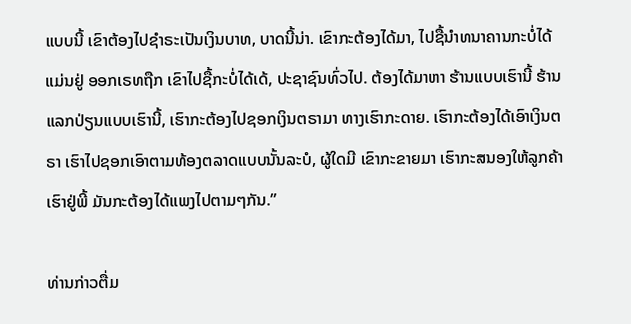ແບບນີ້ ເຂົາຕ້ອງໄປຊຳຣະເປັນເງິນບາທ, ບາດນີ້ນ່າ. ເຂົາກະຕ້ອງໄດ້ມາ, ໄປຊື້ນຳທນາຄານກະບໍ່ໄດ້ ແມ່ນຢູ່ ອອກເຣທຖືກ ເຂົາໄປຊື້ກະບໍ່ໄດ້ເດ້, ປະຊາຊົນທົ່ວໄປ. ຕ້ອງໄດ້ມາຫາ ຮ້ານແບບເຮົານີ້ ຮ້ານແລກປ່ຽນແບບເຮົານີ້, ເຮົາກະຕ້ອງໄປຊອກເງິນຕຣາມາ ທາງເຮົາກະດາຍ. ເຮົາກະຕ້ອງໄດ້ເອົາເງິນຕຣາ ເຮົາໄປຊອກເອົາຕາມທ້ອງຕລາດແບບນັ້ນລະບໍ, ຜູ້ໃດມີ ເຂົາກະຂາຍມາ ເຮົາກະສນອງໃຫ້ລູກຄ້າເຮົາຢູ່ພີ້ ມັນກະຕ້ອງໄດ້ແພງໄປຕາມໆກັນ.”

ທ່ານກ່າວຕື່ມ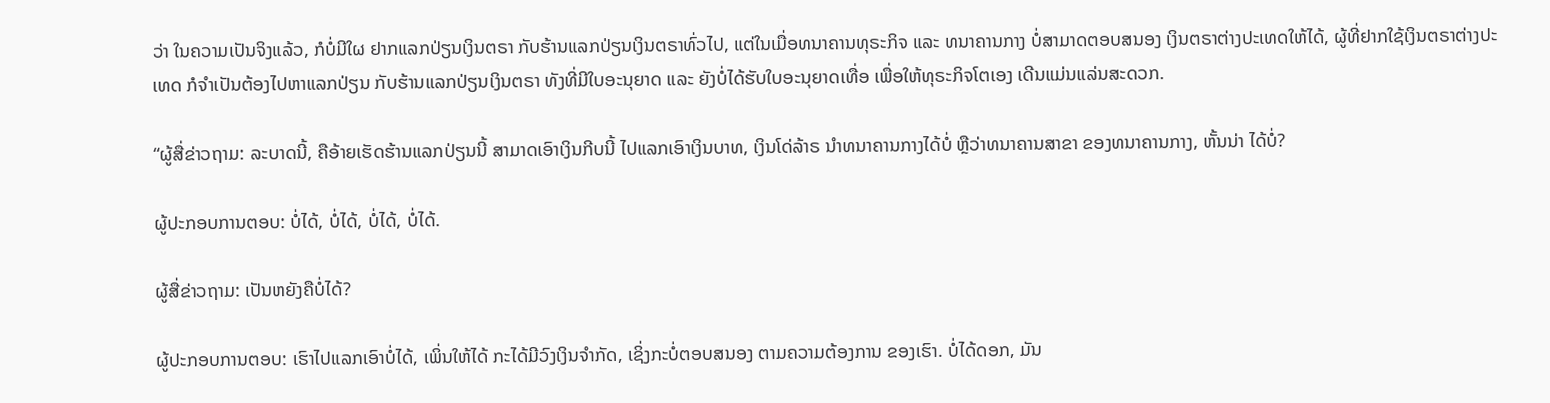ວ່າ ໃນຄວາມເປັນຈິງແລ້ວ, ກໍບໍ່ມີໃຜ ຢາກແລກປ່ຽນເງິນຕຣາ ກັບຮ້ານແລກປ່ຽນເງິນຕຣາທົ່ວໄປ, ແຕ່ໃນເມື່ອທນາຄານທຸຣະກິຈ ແລະ ທນາຄານກາງ ບໍ່ສາມາດຕອບສນອງ ເງິນຕຣາຕ່າງປະເທດໃຫ້ໄດ້, ຜູ້ທີ່ຢາກໃຊ້ເງິນຕຣາຕ່າງປະເທດ ກໍຈຳເປັນຕ້ອງໄປຫາແລກປ່ຽນ ກັບຮ້ານແລກປ່ຽນເງິນຕຣາ ທັງທີ່ມີໃບອະນຸຍາດ ແລະ ຍັງບໍ່ໄດ້ຮັບໃບອະນຸຍາດເທື່ອ ເພື່ອໃຫ້ທຸຣະກິຈໂຕເອງ ເດີນແມ່ນແລ່ນສະດວກ.

“ຜູ້ສື່ຂ່າວຖາມ: ລະບາດນີ້, ຄືອ້າຍເຮັດຮ້ານແລກປ່ຽນນີ້ ສາມາດເອົາເງິນກີບນີ້ ໄປແລກເອົາເງິນບາທ, ເງິນໂດ່ລ້າຣ ນຳທນາຄານກາງໄດ້ບໍ່ ຫຼືວ່າທນາຄານສາຂາ ຂອງທນາຄານກາງ, ຫັ້ນນ່າ ໄດ້ບໍ່?

ຜູ້ປະກອບການຕອບ: ບໍ່ໄດ້, ບໍ່ໄດ້, ບໍ່ໄດ້, ບໍ່ໄດ້.

ຜູ້ສື່ຂ່າວຖາມ: ເປັນຫຍັງຄືບໍ່ໄດ້?

ຜູ້ປະກອບການຕອບ: ເຮົາໄປແລກເອົາບໍ່ໄດ້, ເພິ່ນໃຫ້ໄດ້ ກະໄດ້ມີວົງເງິນຈຳກັດ, ເຊິ່ງກະບໍ່ຕອບສນອງ ຕາມຄວາມຕ້ອງການ ຂອງເຮົາ. ບໍ່ໄດ້ດອກ, ມັນ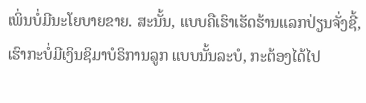ເພິ່ນບໍ່ມີນະໂຍບາຍຂາຍ. ສະນັ້ນ, ແບບຄືເຮົາເຮັດຮ້ານແລກປ່ຽນຈັ່ງຊີ້, ເຮົາກະບໍ່ມີເງິນຊິມາບໍຣິການລູກ ແບບນັ້ນລະບໍ, ກະຕ້ອງໄດ້ໄປ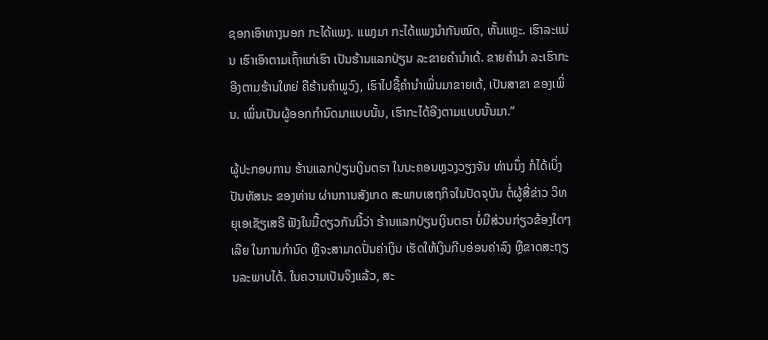ຊອກເອົາທາງນອກ ກະໄດ້ແພງ. ແພງມາ ກະໄດ້ແພງນຳກັນໝົດ, ຫັ້ນແຫຼະ. ເຮົາລະແມ່ນ ເຮົາເອົາຕາມເຖົ້າແກ່ເຮົາ ເປັນຮ້ານແລກປ່ຽນ ລະຂາຍຄຳນຳເດ້. ຂາຍຄຳນຳ ລະເຮົາກະອີງຕາມຮ້ານໃຫຍ່ ຄືຮ້ານຄຳພູວົງ, ເຮົາໄປຊື້ຄຳນຳເພິ່ນມາຂາຍເດ້, ເປັນສາຂາ ຂອງເພິ່ນ. ເພິ່ນເປັນຜູ້ອອກກຳນົດມາແບບນັ້ນ, ເຮົາກະໄດ້ອີງຕາມແບບນັ້ນມາ.”

ຜູ້ປະກອບການ ຮ້ານແລກປ່ຽນເງິນຕຣາ ໃນນະຄອນຫຼວງວຽງຈັນ ທ່ານນຶ່ງ ກໍໄດ້ເບິ່ງປັນທັສນະ ຂອງທ່ານ ຜ່ານການສັງເກດ ສະພາບເສຖກິຈໃນປັດຈຸບັນ ຕໍ່ຜູ້ສື່ຂ່າວ ວິທຍຸເອເຊັຽເສຣີ ຟັງໃນມື້ດຽວກັນນີ້ວ່າ ຮ້ານແລກປ່ຽນເງິນຕຣາ ບໍ່ມີສ່ວນກ່ຽວຂ້ອງໃດໆເລີຍ ໃນການກຳນົດ ຫຼືຈະສາມາດປັ່ນຄ່າເງິນ ເຮັດໃຫ້ເງິນກີບອ່ອນຄ່າລົງ ຫຼືຂາດສະຖຽນລະພາບໄດ້. ໃນຄວາມເປັນຈິງແລ້ວ, ສະ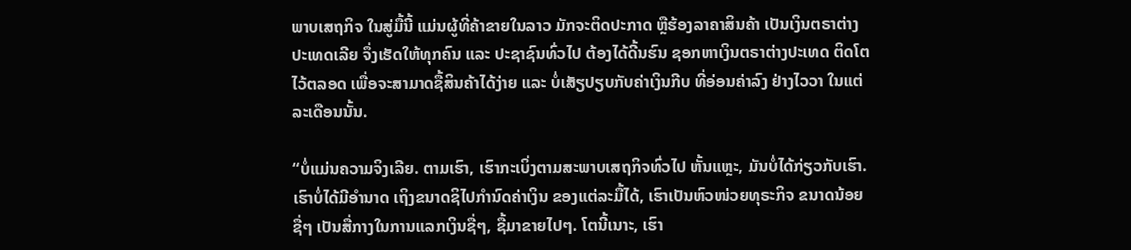ພາບເສຖກິຈ ໃນສູ່ມື້ນີ້ ແມ່ນຜູ້ທີ່ຄ້າຂາຍໃນລາວ ມັກຈະຕິດປະກາດ ຫຼືຮ້ອງລາຄາສິນຄ້າ ເປັນເງິນຕຣາຕ່າງປະເທດເລີຍ ຈຶ່ງເຮັດໃຫ້ທຸກຄົນ ແລະ ປະຊາຊົນທົ່ວໄປ ຕ້ອງໄດ້ດີ້ນຮົນ ຊອກຫາເງິນຕຣາຕ່າງປະເທດ ຕິດໂຕໄວ້ຕລອດ ເພື່ອຈະສາມາດຊື້ສິນຄ້າໄດ້ງ່າຍ ແລະ ບໍ່ເສັຽປຽບກັບຄ່າເງິນກີບ ທີ່ອ່ອນຄ່າລົງ ຢ່າງໄວວາ ໃນແຕ່ລະເດືອນນັ້ນ.

“ບໍ່ແມ່ນຄວາມຈິງເລີຍ. ຕາມເຮົາ, ເຮົາກະເບິ່ງຕາມສະພາບເສຖກິຈທົ່ວໄປ ຫັ້ນແຫຼະ, ມັນບໍ່ໄດ້ກ່ຽວກັບເຮົາ. ເຮົາບໍ່ໄດ້ມີອຳນາດ ເຖິງຂນາດຊິໄປກຳນົດຄ່າເງິນ ຂອງແຕ່ລະມື້ໄດ້, ເຮົາເປັນຫົວໜ່ວຍທຸຣະກິຈ ຂນາດນ້ອຍຊື່ໆ ເປັນສື່ກາງໃນການແລກເງິນຊື່ໆ, ຊື້ມາຂາຍໄປໆ. ໂຕນີ້ເນາະ, ເຮົາ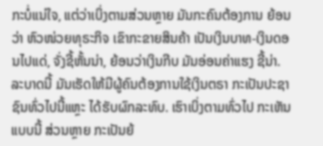ກະບໍ່ແນ່ໃຈ, ແຕ່ວ່າເບິ່ງຕາມສ່ວນຫຼາຍ ມັນກະຄົນຕ້ອງການ ຍ້ອນວ່າ ຫົວໜ່ວຍທຸຣະກິຈ ເຂົາກະຂາຍສິນຄ້າ ເປັນເງິນບາທ-ເງິນດອນໄປແດ່, ຈັ່ງຊີ້ຫັ້ນນ່າ, ຍ້ອນວ່າເງິນກີບ ມັນອ່ອນຄ່າແຮງ ຊີ້ນ່າ. ລະບາດນີ້ ມັນເຮັດໃຫ້ມີຜູ້ຄົນຕ້ອງການໃຊ້ເງິນຕຣາ ກະເປັນປະຊາຊົນທົ່ວໄປນີ້ແຫຼະ ໄດ້ຮັບຜົກລະທົບ. ເຮົາເບິ່ງຕາມທົ່ວໄປ ກະເຫັນແບບນີ້ ສ່ວນຫຼາຍ ກະເປັນຍ້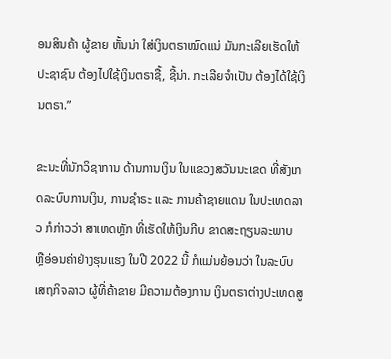ອນສິນຄ້າ ຜູ້ຂາຍ ຫັ້ນນ່າ ໃສ່ເງິນຕຣາໝົດແນ່ ມັນກະເລີຍເຮັດໃຫ້ປະຊາຊົນ ຕ້ອງໄປໃຊ້ເງິນຕຣາຊື້, ຊີ້ນ່າ. ກະເລີຍຈຳເປັນ ຕ້ອງໄດ້ໃຊ້ເງິນຕຣາ.”

ຂະນະທີ່ນັກວິຊາການ ດ້ານການເງິນ ໃນແຂວງສວັນນະເຂດ ທີ່ສັງເກດລະບົບການເງິນ, ການຊຳຣະ ແລະ ການຄ້າຊາຍແດນ ໃນປະເທດລາວ ກໍກ່າວວ່າ ສາເຫດຫຼັກ ທີ່ເຮັດໃຫ້ເງິນກີບ ຂາດສະຖຽນລະພາບ ຫຼືອ່ອນຄ່າຢ່າງຮຸນແຮງ ໃນປີ 2022 ນີ້ ກໍແມ່ນຍ້ອນວ່າ ໃນລະບົບເສຖກິຈລາວ ຜູ້ທີ່ຄ້າຂາຍ ມີຄວາມຕ້ອງການ ເງິນຕຣາຕ່າງປະເທດສູ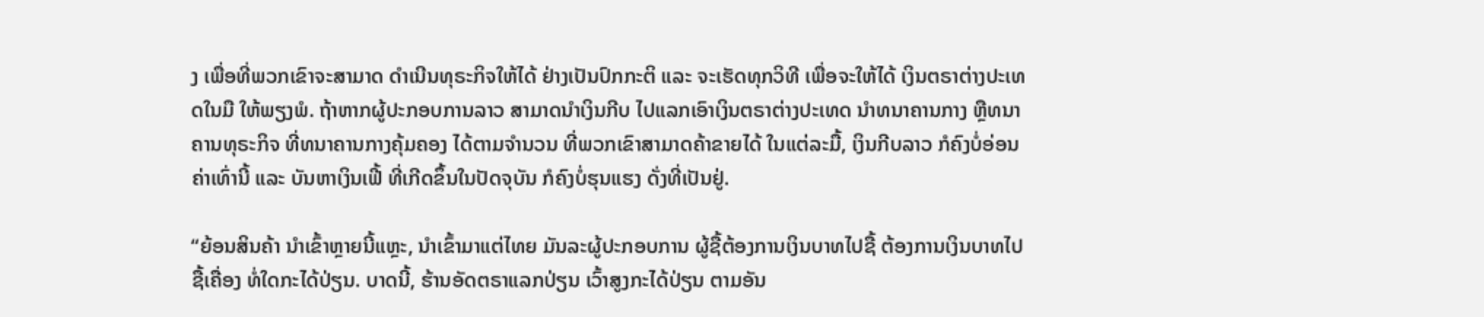ງ ເພື່ອທີ່ພວກເຂົາຈະສາມາດ ດຳເນີນທຸຣະກິຈໃຫ້ໄດ້ ຢ່າງເປັນປົກກະຕິ ແລະ ຈະເຮັດທຸກວິທີ ເພື່ອຈະໃຫ້ໄດ້ ເງິນຕຣາຕ່າງປະເທດໃນມື ໃຫ້ພຽງພໍ. ຖ້າຫາກຜູ້ປະກອບການລາວ ສາມາດນຳເງິນກີບ ໄປແລກເອົາເງິນຕຣາຕ່າງປະເທດ ນຳທນາຄານກາງ ຫຼືທນາຄານທຸຣະກິຈ ທີ່ທນາຄານກາງຄຸ້ມຄອງ ໄດ້ຕາມຈຳນວນ ທີ່ພວກເຂົາສາມາດຄ້າຂາຍໄດ້ ໃນແຕ່ລະມື້, ເງິນກີບລາວ ກໍຄົງບໍ່ອ່ອນຄ່າເທົ່ານີ້ ແລະ ບັນຫາເງິນເຟີ້ ທີ່ເກີດຂຶ້ນໃນປັດຈຸບັນ ກໍຄົງບໍ່ຮຸນແຮງ ດັ່ງທີ່ເປັນຢູ່.

“ຍ້ອນສິນຄ້າ ນຳເຂົ້າຫຼາຍນີ້ແຫຼະ, ນຳເຂົ້າມາແຕ່ໄທຍ ມັນລະຜູ້ປະກອບການ ຜູ້ຊື້ຕ້ອງການເງິນບາທໄປຊື້ ຕ້ອງການເງິນບາທໄປຊື້ເຄື່ອງ ທໍ່ໃດກະໄດ້ປ່ຽນ. ບາດນີ້, ຮ້ານອັດຕຣາແລກປ່ຽນ ເວົ້າສູງກະໄດ້ປ່ຽນ ຕາມອັນ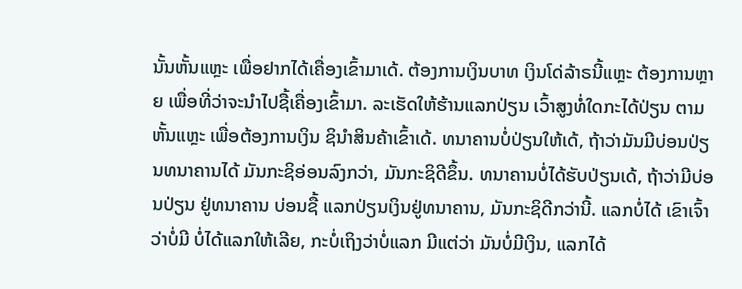ນັ້ນຫັ້ນແຫຼະ ເພື່ອຢາກໄດ້ເຄື່ອງເຂົ້າມາເດ້. ຕ້ອງການເງິນບາທ ເງິນໂດ່ລ້າຣນີ້ແຫຼະ ຕ້ອງການຫຼາຍ ເພື່ອທີ່ວ່າຈະນຳໄປຊື້ເຄື່ອງເຂົ້າມາ. ລະເຮັດໃຫ້ຮ້ານແລກປ່ຽນ ເວົ້າສູງທໍ່ໃດກະໄດ້ປ່ຽນ ຕາມຫັ້ນແຫຼະ ເພື່ອຕ້ອງການເງິນ ຊິນຳສິນຄ້າເຂົ້າເດ້. ທນາຄານບໍ່ປ່ຽນໃຫ້ເດ້, ຖ້າວ່າມັນມີບ່ອນປ່ຽນທນາຄານໄດ້ ມັນກະຊິອ່ອນລົງກວ່າ, ມັນກະຊິດີຂຶ້ນ. ທນາຄານບໍ່ໄດ້ຮັບປ່ຽນເດ້, ຖ້າວ່າມີບ່ອນປ່ຽນ ຢູ່ທນາຄານ ບ່ອນຊື້ ແລກປ່ຽນເງິນຢູ່ທນາຄານ, ມັນກະຊິດີກວ່ານີ້. ແລກບໍ່ໄດ້ ເຂົາເຈົ້າວ່າບໍ່ມີ ບໍ່ໄດ້ແລກໃຫ້ເລີຍ, ກະບໍ່ເຖິງວ່າບໍ່ແລກ ມີແຕ່ວ່າ ມັນບໍ່ມີເງິນ, ແລກໄດ້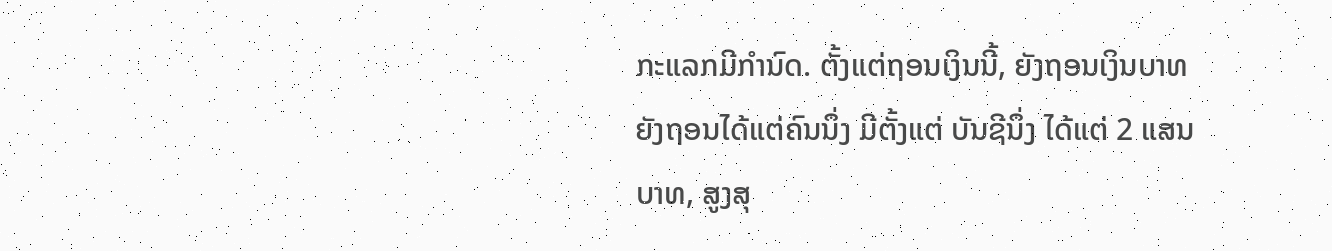ກະແລກມີກຳນົດ. ຕັ້ງແຕ່ຖອນເງິນນີ້, ຍັງຖອນເງິນບາທ ຍັງຖອນໄດ້ແຕ່ຄົນນຶ່ງ ມີຕັ້ງແຕ່ ບັນຊີນຶ່ງ ໄດ້ແຕ່ 2 ແສນບາທ, ສູງສຸ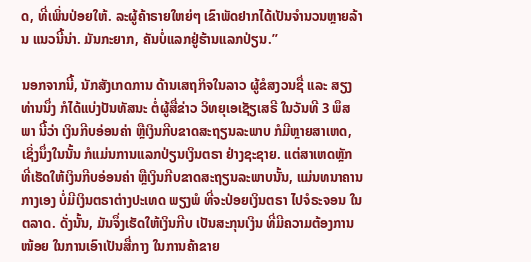ດ, ທີ່ເພິ່ນປ່ອຍໃຫ້. ລະຜູ້ຄ້າຣາຍໃຫຍ່ໆ ເຂົາພັດຢາກໄດ້ເປັນຈຳນວນຫຼາຍລ້ານ ແນວນີ້ນ່າ. ມັນກະຍາກ, ຄັນບໍ່ແລກຢູ່ຮ້ານແລກປ່ຽນ.”

ນອກຈາກນີ້, ນັກສັງເກດການ ດ້ານເສຖກິຈໃນລາວ ຜູ້ຂໍສງວນຊື່ ແລະ ສຽງທ່ານນຶ່ງ ກໍໄດ້ແບ່ງປັນທັສນະ ຕໍ່ຜູ້ສື່ຂ່າວ ວິທຍຸເອເຊັຽເສຣີ ໃນວັນທີ 3 ພຶສພາ ນີ້ວ່າ ເງິນກີບອ່ອນຄ່າ ຫຼືເງິນກີບຂາດສະຖຽນລະພາບ ກໍມີຫຼາຍສາເຫດ, ເຊິ່ງນຶ່ງໃນນັ້ນ ກໍແມ່ນການແລກປ່ຽນເງິນຕຣາ ຢ່າງຊະຊາຍ. ແຕ່ສາເຫດຫຼັກ ທີ່ເຮັດໃຫ້ເງິນກີບອ່ອນຄ່າ ຫຼືເງິນກີບຂາດສະຖຽນລະພາບນັ້ນ, ແມ່ນທນາຄານກາງເອງ ບໍ່ມີເງິນຕຣາຕ່າງປະເທດ ພຽງພໍ ທີ່ຈະປ່ອຍເງິນຕຣາ ໄປຈໍຣະຈອນ ໃນຕລາດ. ດັ່ງນັ້ນ, ມັນຈຶ່ງເຮັດໃຫ້ເງິນກີບ ເປັນສະກຸນເງິນ ທີ່ມີຄວາມຕ້ອງການໜ້ອຍ ໃນການເອົາເປັນສື່ກາງ ໃນການຄ້າຂາຍ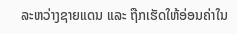ລະຫວ່າງຊາຍແດນ ແລະ ຖືກເຮັດໃຫ້ອ່ອນຄ່າໃນ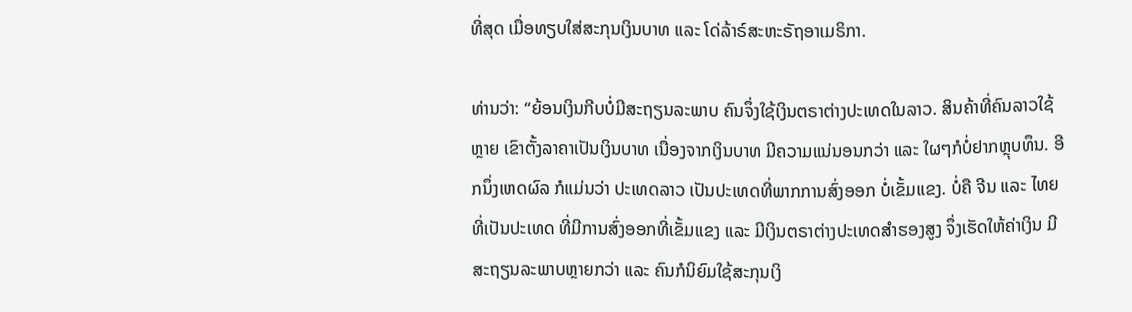ທີ່ສຸດ ເມື່ອທຽບໃສ່ສະກຸນເງິນບາທ ແລະ ໂດ່ລ້າຣ໌ສະຫະຣັຖອາເມຣິກາ.

ທ່ານວ່າ: “ຍ້ອນເງິນກີບບໍ່ມີສະຖຽນລະພາບ ຄົນຈຶ່ງໃຊ້ເງິນຕຣາຕ່າງປະເທດໃນລາວ. ສິນຄ້າທີ່ຄົນລາວໃຊ້ຫຼາຍ ເຂົາຕັ້ງລາຄາເປັນເງິນບາທ ເນື່ອງຈາກເງິນບາທ ມີຄວາມແນ່ນອນກວ່າ ແລະ ໃຜໆກໍບໍ່ຢາກຫຼຸບທຶນ. ອີກນຶ່ງເຫດຜົລ ກໍແມ່ນວ່າ ປະເທດລາວ ເປັນປະເທດທີ່ພາກການສົ່ງອອກ ບໍ່ເຂັ້ມແຂງ. ບໍ່ຄື ຈີນ ແລະ ໄທຍ ທີ່ເປັນປະເທດ ທີ່ມີການສົ່ງອອກທີ່ເຂັ້ມແຂງ ແລະ ມີເງິນຕຣາຕ່າງປະເທດສຳຮອງສູງ ຈຶ່ງເຮັດໃຫ້ຄ່າເງິນ ມີສະຖຽນລະພາບຫຼາຍກວ່າ ແລະ ຄົນກໍນິຍົມໃຊ້ສະກຸນເງິ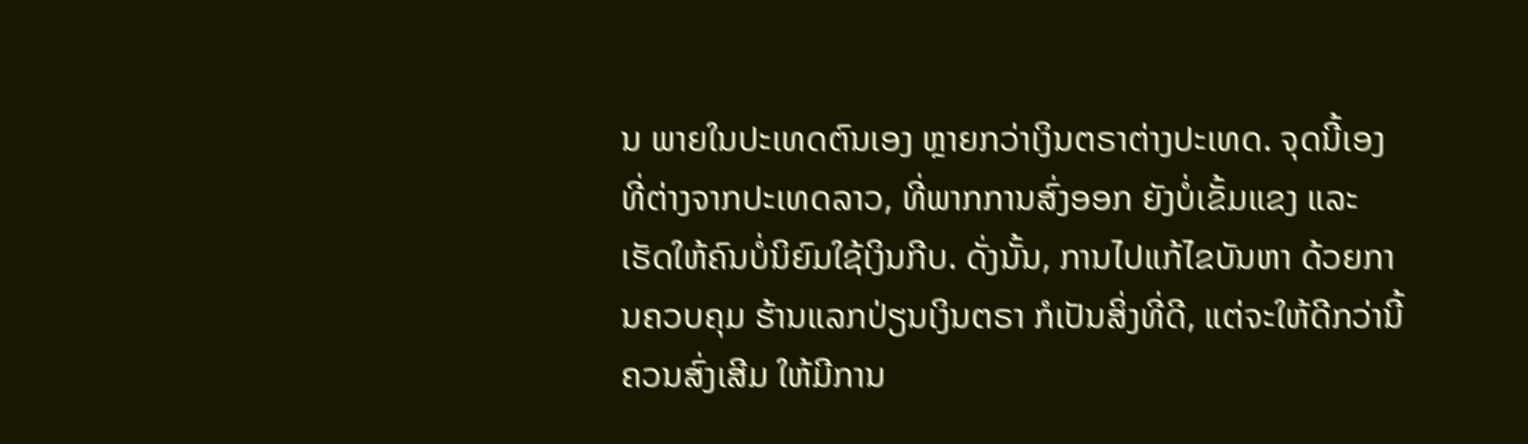ນ ພາຍໃນປະເທດຕົນເອງ ຫຼາຍກວ່າເງິນຕຣາຕ່າງປະເທດ. ຈຸດນີ້ເອງ ທີ່ຕ່າງຈາກປະເທດລາວ, ທີ່ພາກການສົ່ງອອກ ຍັງບໍ່ເຂັ້ມແຂງ ແລະ ເຮັດໃຫ້ຄົນບໍ່ນິຍົມໃຊ້ເງິນກີບ. ດັ່ງນັ້ນ, ການໄປແກ້ໄຂບັນຫາ ດ້ວຍການຄວບຄຸມ ຮ້ານແລກປ່ຽນເງິນຕຣາ ກໍເປັນສິ່ງທີ່ດີ, ແຕ່ຈະໃຫ້ດີກວ່ານີ້ ຄວນສົ່ງເສີມ ໃຫ້ມີການ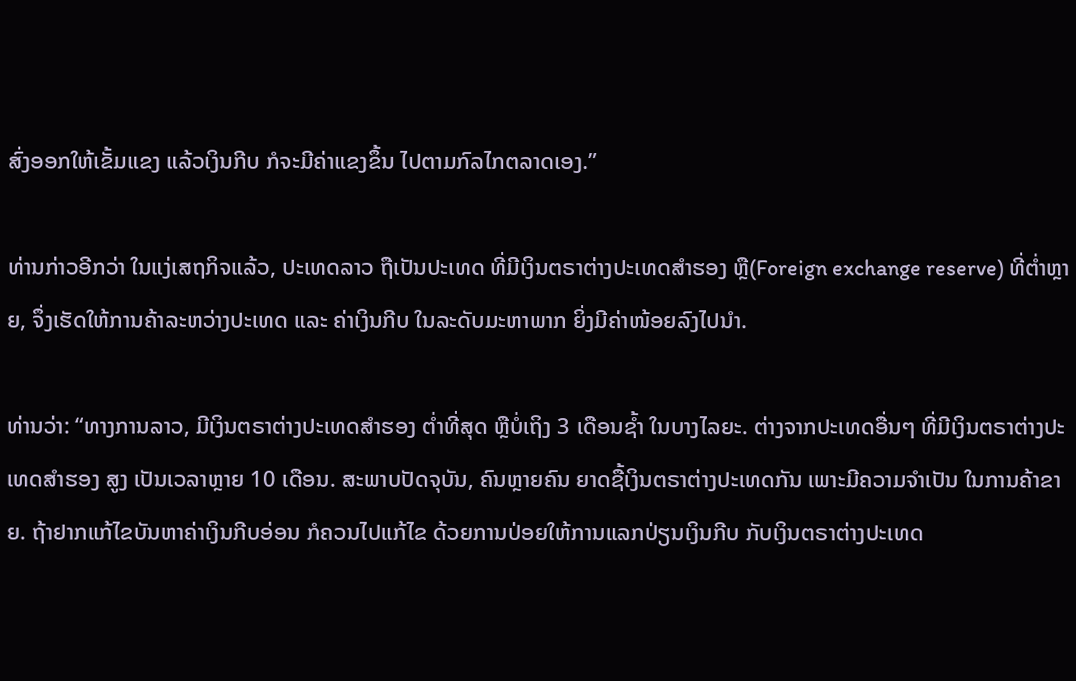ສົ່ງອອກໃຫ້ເຂັ້ມແຂງ ແລ້ວເງິນກີບ ກໍຈະມີຄ່າແຂງຂຶ້ນ ໄປຕາມກົລໄກຕລາດເອງ.”

ທ່ານກ່າວອີກວ່າ ໃນແງ່ເສຖກິຈແລ້ວ, ປະເທດລາວ ຖືເປັນປະເທດ ທີ່ມີເງິນຕຣາຕ່າງປະເທດສຳຮອງ ຫຼື(Foreign exchange reserve) ທີ່ຕ່ຳຫຼາຍ, ຈຶ່ງເຮັດໃຫ້ການຄ້າລະຫວ່າງປະເທດ ແລະ ຄ່າເງິນກີບ ໃນລະດັບມະຫາພາກ ຍິ່ງມີຄ່າໜ້ອຍລົງໄປນຳ.

ທ່ານວ່າ: “ທາງການລາວ, ມີເງິນຕຣາຕ່າງປະເທດສຳຮອງ ຕ່ຳທີ່ສຸດ ຫຼືບໍ່ເຖິງ 3 ເດືອນຊ້ຳ ໃນບາງໄລຍະ. ຕ່າງຈາກປະເທດອື່ນໆ ທີ່ມີເງິນຕຣາຕ່າງປະເທດສຳຮອງ ສູງ ເປັນເວລາຫຼາຍ 10 ເດືອນ. ສະພາບປັດຈຸບັນ, ຄົນຫຼາຍຄົນ ຍາດຊື້ເງິນຕຣາຕ່າງປະເທດກັນ ເພາະມີຄວາມຈຳເປັນ ໃນການຄ້າຂາຍ. ຖ້າຢາກແກ້ໄຂບັນຫາຄ່າເງິນກີບອ່ອນ ກໍຄວນໄປແກ້ໄຂ ດ້ວຍການປ່ອຍໃຫ້ການແລກປ່ຽນເງິນກີບ ກັບເງິນຕຣາຕ່າງປະເທດ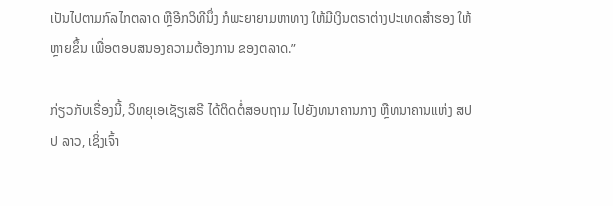ເປັນໄປຕາມກົລໄກຕລາດ ຫຼືອີກວິທີນຶ່ງ ກໍພະຍາຍາມຫາທາງ ໃຫ້ມີເງິນຕຣາຕ່າງປະເທດສຳຮອງ ໃຫ້ຫຼາຍຂຶ້ນ ເພື່ອຕອບສນອງຄວາມຕ້ອງການ ຂອງຕລາດ.”

ກ່ຽວກັບເຣື່ອງນີ້, ວິທຍຸເອເຊັຽເສຣີ ໄດ້ຕິດຕໍ່ສອບຖາມ ໄປຍັງທນາຄານກາງ ຫຼືທນາຄານແຫ່ງ ສປປ ລາວ, ເຊິ່ງເຈົ້າ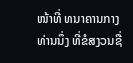ໜ້າທີ່ ທນາຄານກາງ ທ່ານນຶ່ງ ທີ່ຂໍສງວນຊື່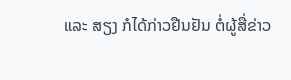ແລະ ສຽງ ກໍໄດ້ກ່າວຢືນຢັນ ຕໍ່ຜູ້ສື່ຂ່າວ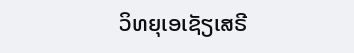ວິທຍຸເອເຊັຽເສຣີ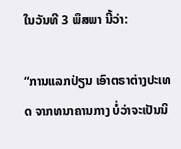ໃນວັນທີ 3 ພຶສພາ ນີ້ວ່າ:

“ການແລກປ່ຽນ ເອົາຕຣາຕ່າງປະເທດ ຈາກທນາຄານກາງ ບໍ່ວ່າຈະເປັນນິ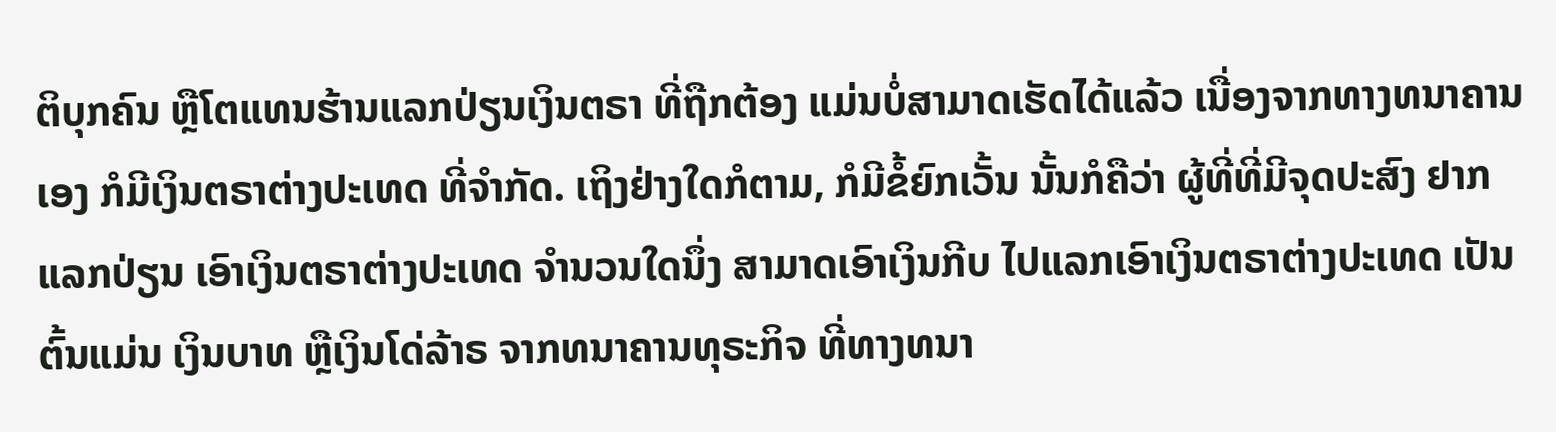ຕິບຸກຄົນ ຫຼືໂຕແທນຮ້ານແລກປ່ຽນເງິນຕຣາ ທີ່ຖືກຕ້ອງ ແມ່ນບໍ່ສາມາດເຮັດໄດ້ແລ້ວ ເນື່ອງຈາກທາງທນາຄານເອງ ກໍມີເງິນຕຣາຕ່າງປະເທດ ທີ່ຈຳກັດ. ເຖິງຢ່າງໃດກໍຕາມ, ກໍມີຂໍ້ຍົກເວັ້ນ ນັ້ນກໍຄືວ່າ ຜູ້ທີ່ທີ່ມີຈຸດປະສົງ ຢາກແລກປ່ຽນ ເອົາເງິນຕຣາຕ່າງປະເທດ ຈຳນວນໃດນຶ່ງ ສາມາດເອົາເງິນກີບ ໄປແລກເອົາເງິນຕຣາຕ່າງປະເທດ ເປັນຕົ້ນແມ່ນ ເງິນບາທ ຫຼືເງິນໂດ່ລ້າຣ ຈາກທນາຄານທຸຣະກິຈ ທີ່ທາງທນາ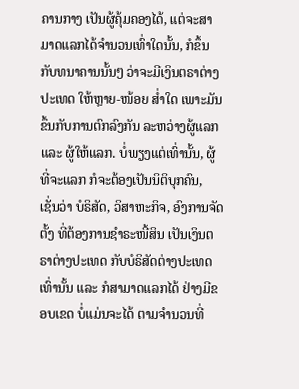ຄານກາງ ເປັນຜູ້ຄຸ້ມຄອງໄດ້, ແຕ່ຈະສາມາດແລກໄດ້ຈຳນວນເທົ່າໃດນັ້ນ, ກໍຂຶ້ນກັບທນາຄານນັ້ນໆ ວ່າຈະມີເງິນຕຣາຕ່າງປະເທດ ໃຫ້ຫຼາຍ-ໜ້ອຍ ສ່ຳໃດ ເພາະມັນຂຶ້ນກັບການຕົກລົງກັນ ລະຫວ່າງຜູ້ແລກ ແລະ ຜູ້ໃຫ້ແລກ. ບໍ່ພຽງແຕ່ເທົ່ານັ້ນ, ຜູ້ທີ່ຈະແລກ ກໍຈະຕ້ອງເປັນນິຕິບຸກຄົນ, ເຊັ່ນວ່າ ບໍຣິສັດ, ວິສາຫະກິຈ, ອົງການຈັດຕັ້ງ ທີ່ຕ້ອງການຊຳຣະໜີ້ສິນ ເປັນເງິນຕຣາຕ່າງປະເທດ ກັບບໍຣິສັດຕ່າງປະເທດເທົ່ານັ້ນ ແລະ ກໍສາມາດແລກໄດ້ ຢ່າງມີຂອບເຂດ ບໍ່ແມ່ນຈະໄດ້ ຕາມຈຳນວນທີ່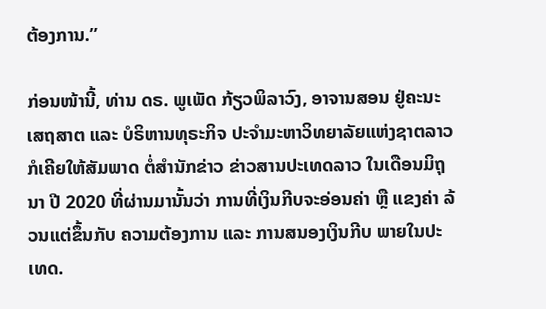ຕ້ອງການ.”

ກ່ອນໜ້ານີ້, ທ່ານ ດຣ. ພູເພັດ ກ້ຽວພິລາວົງ, ອາຈານສອນ ຢູ່ຄະນະເສຖສາຕ ແລະ ບໍຣິຫານທຸຣະກິຈ ປະຈຳມະຫາວິທຍາລັຍແຫ່ງຊາຕລາວ ກໍເຄີຍໃຫ້ສັມພາດ ຕໍ່ສຳນັກຂ່າວ ຂ່າວສານປະເທດລາວ ໃນເດືອນມິຖຸນາ ປີ 2020 ທີ່ຜ່ານມານັ້ນວ່າ ການທີ່ເງິນກີບຈະອ່ອນຄ່າ ຫຼື ແຂງຄ່າ ລ້ວນແຕ່ຂຶ້ນກັບ ຄວາມຕ້ອງການ ແລະ ການສນອງເງິນກີບ ພາຍໃນປະເທດ.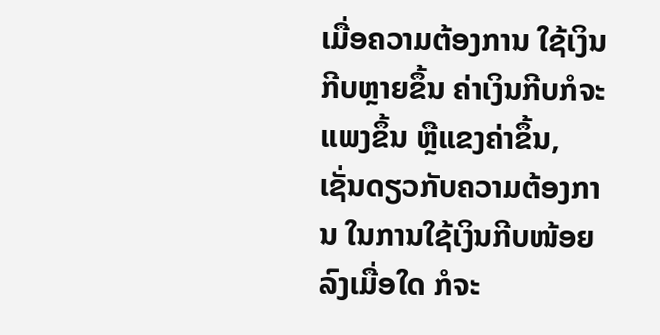ເມື່ອຄວາມຕ້ອງການ ໃຊ້ເງິນກີບຫຼາຍຂຶ້ນ ຄ່າເງິນກີບກໍຈະແພງຂຶ້ນ ຫຼືແຂງຄ່າຂຶ້ນ, ເຊັ່ນດຽວກັບຄວາມຕ້ອງການ ໃນການໃຊ້ເງິນກີບໜ້ອຍລົງເມື່ອໃດ ກໍຈະ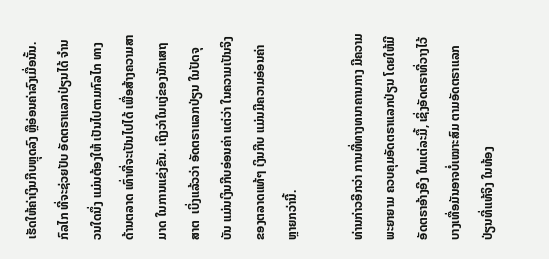ເຮັດໃຫ້ຄ່າເງິນກີບຫຼຸດລົງ ຫຼືອ່ອນຄ່າລົງເມື່ອນັ້ນ. ກົລໄກ ທີ່ຈະຊ່ວຍປັບ ອັດຕຣາແລກປ່ຽນໄດ້ ຈຳນວນໃດນຶ່ງ ແມ່ນຕ້ອງໃຫ້ ເປັນໄປຕາມກົລໄກ ທາງດ້ານຕລາດ ເທົ່າທີ່ຈະເປັນໄປໄດ້ ເພື່ອສ້າງຄວາມສາມາດ ໃນການແຂ່ງຂັນ. ເຖິງວ່າໃນແງ່ຂອງນັກເສຖສາຕ  ເບິ່ງແລ້ວວ່າ ອັດຕຣາແລກປ່ຽນ ໃນປັດຈຸບັນ ແມ່ນເງິນກີບອ່ອນຄ່າ ແຕ່ວ່າ ໃນຄວາມເປັນຈິງ ຂອງຕລາດແທ້ໆ ເງິນກີບ ແມ່ນມີຄວາມອ່ອນຄ່າ ຫຼາຍກວ່ານີ້.

ທ່ານກ່າວອີກວ່າ ການທີ່ທາງທນາຄານກາງ ມີຄວາມພະຍາຍາມ ຄວບຄຸມອັດຕຣາແລກປ່ຽນ ໂດຍໃຫ້ມີອັດຕຣາອ້າງອີງ ໃນແຕ່ລະມື້, ເຊິ່ງອັດຕຣາທີ່ວາງໄວ້ ບາງເທື່ອມັນອາຈບໍ່ເໝາະສົມ ຕາມອັດຕຣາແລກປ່ຽນທີ່ແທ້ຈິງ ໃນທ້ອງ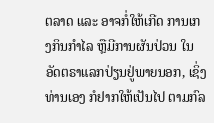ຕລາດ ແລະ ອາຈກໍ່ໃຫ້ເກີດ ການເກງກິນກຳໄລ ຫຼືມີການຜັນປ່ວນ ໃນອັດຕຣາແລກປ່ຽນຢູ່ພາຍນອກ, ເຊິ່ງທ່ານເອງ ກໍຢາກໃຫ້ເປັນໄປ ຕາມກົລ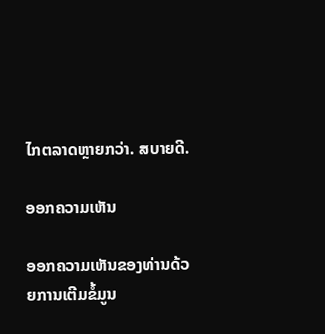ໄກຕລາດຫຼາຍກວ່າ. ສບາຍດີ.

ອອກຄວາມເຫັນ

ອອກຄວາມເຫັນຂອງທ່ານດ້ວຍການເຕີມຂໍ້ມູນ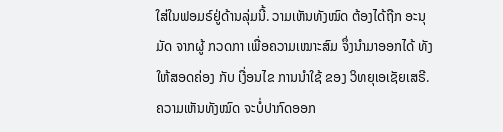ໃສ່ໃນຟອມຣ໌ຢູ່ດ້ານລຸ່ມນີ້. ວາມເຫັນທັງໝົດ ຕ້ອງໄດ້ຖືກ ອະນຸມັດ ຈາກຜູ້ ກວດກາ ເພື່ອຄວາມເໝາະສົມ ຈຶ່ງນໍາມາອອກໄດ້ ທັງໃຫ້ສອດຄ່ອງ ກັບ ເງື່ອນໄຂ ການນຳໃຊ້ ຂອງ ວິທຍຸເອເຊັຍເສຣີ. ຄວາມເຫັນທັງໝົດ ຈະບໍ່ປາກົດອອກ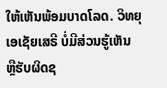ໃຫ້ເຫັນພ້ອມບາດໂລດ. ວິທຍຸເອເຊັຍເສຣີ ບໍ່ມີສ່ວນຮູ້ເຫັນ ຫຼືຮັບຜິດຊ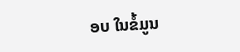ອບ ໃນຂໍ້ມູນ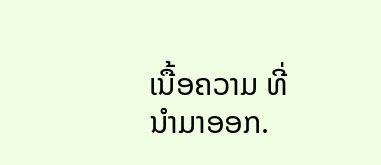ເນື້ອຄວາມ ທີ່ນໍາມາອອກ.